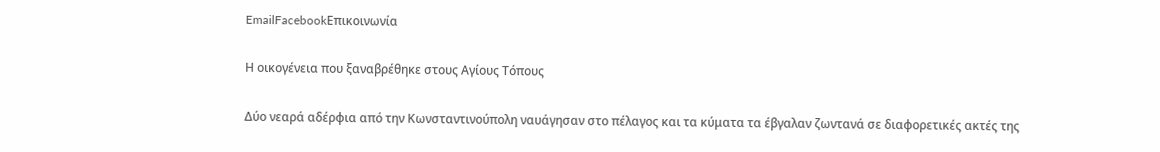EmailFacebookΕπικοινωνία

Η οικογένεια που ξαναβρέθηκε στους Αγίους Τόπους

Δύο νεαρά αδέρφια από την Κωνσταντινούπολη ναυάγησαν στο πέλαγος και τα κύματα τα έβγαλαν ζωντανά σε διαφορετικές ακτές της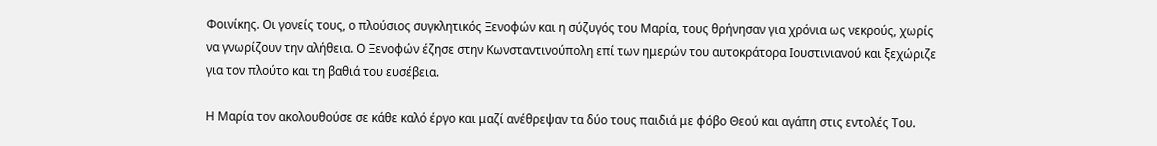Φοινίκης. Οι γονείς τους, ο πλούσιος συγκλητικός Ξενοφών και η σύζυγός του Μαρία, τους θρήνησαν για χρόνια ως νεκρούς, χωρίς να γνωρίζουν την αλήθεια. Ο Ξενοφών έζησε στην Κωνσταντινούπολη επί των ημερών του αυτοκράτορα Ιουστινιανού και ξεχώριζε για τον πλούτο και τη βαθιά του ευσέβεια.

Η Μαρία τον ακολουθούσε σε κάθε καλό έργο και μαζί ανέθρεψαν τα δύο τους παιδιά με φόβο Θεού και αγάπη στις εντολές Του.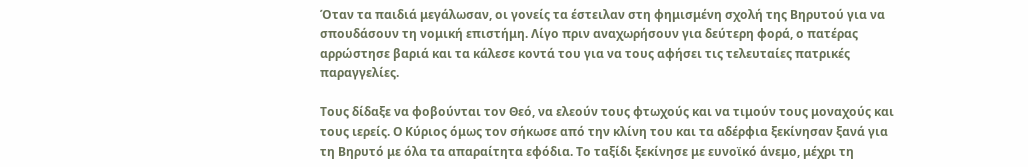Όταν τα παιδιά μεγάλωσαν, οι γονείς τα έστειλαν στη φημισμένη σχολή της Βηρυτού για να σπουδάσουν τη νομική επιστήμη. Λίγο πριν αναχωρήσουν για δεύτερη φορά, ο πατέρας αρρώστησε βαριά και τα κάλεσε κοντά του για να τους αφήσει τις τελευταίες πατρικές παραγγελίες.

Τους δίδαξε να φοβούνται τον Θεό, να ελεούν τους φτωχούς και να τιμούν τους μοναχούς και τους ιερείς. Ο Κύριος όμως τον σήκωσε από την κλίνη του και τα αδέρφια ξεκίνησαν ξανά για τη Βηρυτό με όλα τα απαραίτητα εφόδια. Το ταξίδι ξεκίνησε με ευνοϊκό άνεμο, μέχρι τη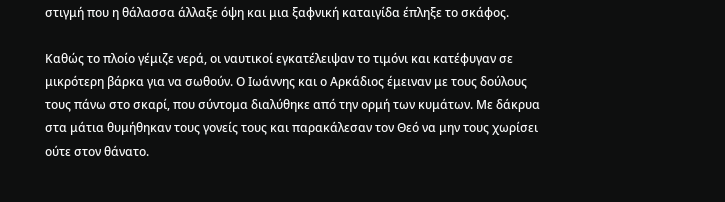στιγμή που η θάλασσα άλλαξε όψη και μια ξαφνική καταιγίδα έπληξε το σκάφος.

Καθώς το πλοίο γέμιζε νερά, οι ναυτικοί εγκατέλειψαν το τιμόνι και κατέφυγαν σε μικρότερη βάρκα για να σωθούν. Ο Ιωάννης και ο Αρκάδιος έμειναν με τους δούλους τους πάνω στο σκαρί, που σύντομα διαλύθηκε από την ορμή των κυμάτων. Με δάκρυα στα μάτια θυμήθηκαν τους γονείς τους και παρακάλεσαν τον Θεό να μην τους χωρίσει ούτε στον θάνατο.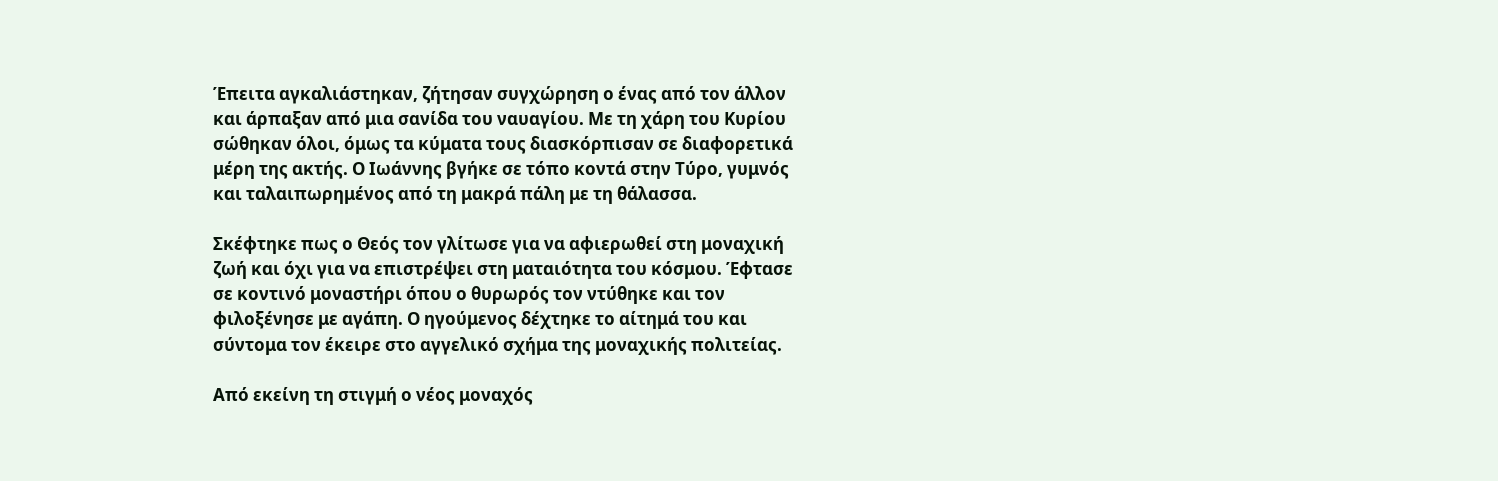Έπειτα αγκαλιάστηκαν, ζήτησαν συγχώρηση ο ένας από τον άλλον και άρπαξαν από μια σανίδα του ναυαγίου. Με τη χάρη του Κυρίου σώθηκαν όλοι, όμως τα κύματα τους διασκόρπισαν σε διαφορετικά μέρη της ακτής. Ο Ιωάννης βγήκε σε τόπο κοντά στην Τύρο, γυμνός και ταλαιπωρημένος από τη μακρά πάλη με τη θάλασσα.

Σκέφτηκε πως ο Θεός τον γλίτωσε για να αφιερωθεί στη μοναχική ζωή και όχι για να επιστρέψει στη ματαιότητα του κόσμου. Έφτασε σε κοντινό μοναστήρι όπου ο θυρωρός τον ντύθηκε και τον φιλοξένησε με αγάπη. Ο ηγούμενος δέχτηκε το αίτημά του και σύντομα τον έκειρε στο αγγελικό σχήμα της μοναχικής πολιτείας.

Από εκείνη τη στιγμή ο νέος μοναχός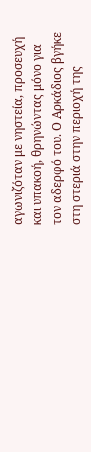αγωνιζόταν με νηστεία, προσευχή και υπακοή, θρηνώντας μόνο για τον αδερφό του. Ο Αρκάδιος βγήκε στη στεριά στην περιοχή της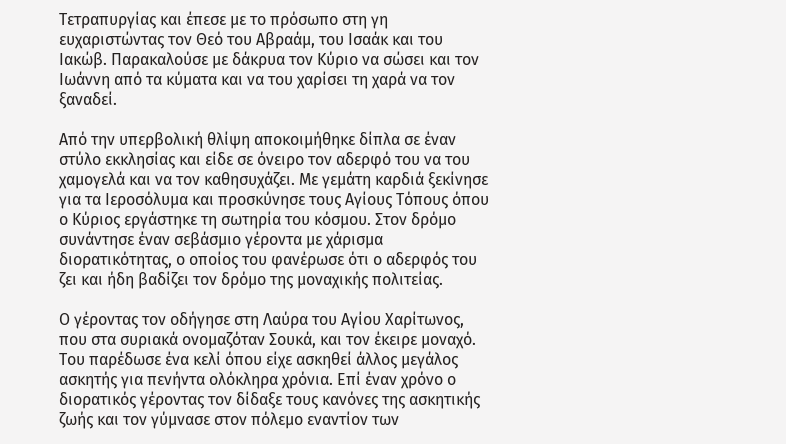Τετραπυργίας και έπεσε με το πρόσωπο στη γη ευχαριστώντας τον Θεό του Αβραάμ, του Ισαάκ και του Ιακώβ. Παρακαλούσε με δάκρυα τον Κύριο να σώσει και τον Ιωάννη από τα κύματα και να του χαρίσει τη χαρά να τον ξαναδεί.

Από την υπερβολική θλίψη αποκοιμήθηκε δίπλα σε έναν στύλο εκκλησίας και είδε σε όνειρο τον αδερφό του να του χαμογελά και να τον καθησυχάζει. Με γεμάτη καρδιά ξεκίνησε για τα Ιεροσόλυμα και προσκύνησε τους Αγίους Τόπους όπου ο Κύριος εργάστηκε τη σωτηρία του κόσμου. Στον δρόμο συνάντησε έναν σεβάσμιο γέροντα με χάρισμα διορατικότητας, ο οποίος του φανέρωσε ότι ο αδερφός του ζει και ήδη βαδίζει τον δρόμο της μοναχικής πολιτείας.

Ο γέροντας τον οδήγησε στη Λαύρα του Αγίου Χαρίτωνος, που στα συριακά ονομαζόταν Σουκά, και τον έκειρε μοναχό. Του παρέδωσε ένα κελί όπου είχε ασκηθεί άλλος μεγάλος ασκητής για πενήντα ολόκληρα χρόνια. Επί έναν χρόνο ο διορατικός γέροντας τον δίδαξε τους κανόνες της ασκητικής ζωής και τον γύμνασε στον πόλεμο εναντίον των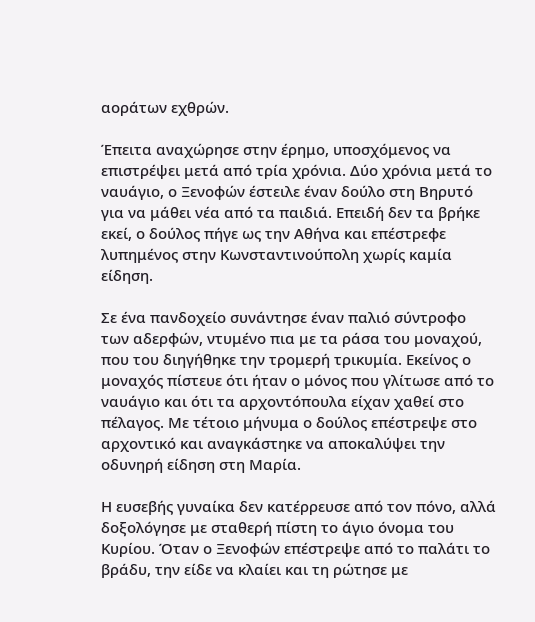αοράτων εχθρών.

Έπειτα αναχώρησε στην έρημο, υποσχόμενος να επιστρέψει μετά από τρία χρόνια. Δύο χρόνια μετά το ναυάγιο, ο Ξενοφών έστειλε έναν δούλο στη Βηρυτό για να μάθει νέα από τα παιδιά. Επειδή δεν τα βρήκε εκεί, ο δούλος πήγε ως την Αθήνα και επέστρεφε λυπημένος στην Κωνσταντινούπολη χωρίς καμία είδηση.

Σε ένα πανδοχείο συνάντησε έναν παλιό σύντροφο των αδερφών, ντυμένο πια με τα ράσα του μοναχού, που του διηγήθηκε την τρομερή τρικυμία. Εκείνος ο μοναχός πίστευε ότι ήταν ο μόνος που γλίτωσε από το ναυάγιο και ότι τα αρχοντόπουλα είχαν χαθεί στο πέλαγος. Με τέτοιο μήνυμα ο δούλος επέστρεψε στο αρχοντικό και αναγκάστηκε να αποκαλύψει την οδυνηρή είδηση στη Μαρία.

Η ευσεβής γυναίκα δεν κατέρρευσε από τον πόνο, αλλά δοξολόγησε με σταθερή πίστη το άγιο όνομα του Κυρίου. Όταν ο Ξενοφών επέστρεψε από το παλάτι το βράδυ, την είδε να κλαίει και τη ρώτησε με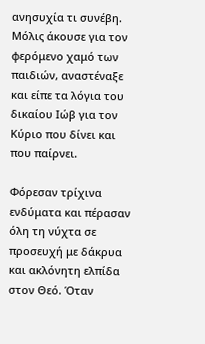ανησυχία τι συνέβη. Μόλις άκουσε για τον φερόμενο χαμό των παιδιών, αναστέναξε και είπε τα λόγια του δικαίου Ιώβ για τον Κύριο που δίνει και που παίρνει.

Φόρεσαν τρίχινα ενδύματα και πέρασαν όλη τη νύχτα σε προσευχή με δάκρυα και ακλόνητη ελπίδα στον Θεό. Όταν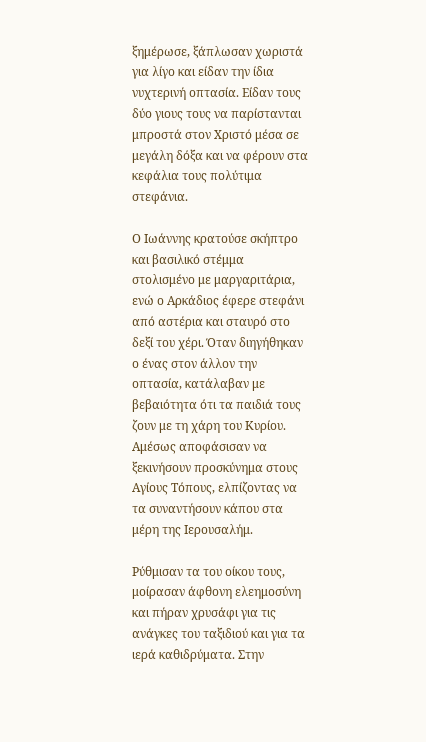ξημέρωσε, ξάπλωσαν χωριστά για λίγο και είδαν την ίδια νυχτερινή οπτασία. Είδαν τους δύο γιους τους να παρίστανται μπροστά στον Χριστό μέσα σε μεγάλη δόξα και να φέρουν στα κεφάλια τους πολύτιμα στεφάνια.

Ο Ιωάννης κρατούσε σκήπτρο και βασιλικό στέμμα στολισμένο με μαργαριτάρια, ενώ ο Αρκάδιος έφερε στεφάνι από αστέρια και σταυρό στο δεξί του χέρι. Όταν διηγήθηκαν ο ένας στον άλλον την οπτασία, κατάλαβαν με βεβαιότητα ότι τα παιδιά τους ζουν με τη χάρη του Κυρίου. Αμέσως αποφάσισαν να ξεκινήσουν προσκύνημα στους Αγίους Τόπους, ελπίζοντας να τα συναντήσουν κάπου στα μέρη της Ιερουσαλήμ.

Ρύθμισαν τα του οίκου τους, μοίρασαν άφθονη ελεημοσύνη και πήραν χρυσάφι για τις ανάγκες του ταξιδιού και για τα ιερά καθιδρύματα. Στην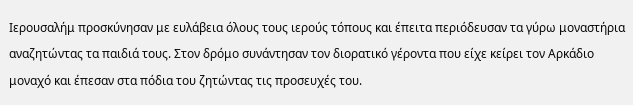Ιερουσαλήμ προσκύνησαν με ευλάβεια όλους τους ιερούς τόπους και έπειτα περιόδευσαν τα γύρω μοναστήρια αναζητώντας τα παιδιά τους. Στον δρόμο συνάντησαν τον διορατικό γέροντα που είχε κείρει τον Αρκάδιο μοναχό και έπεσαν στα πόδια του ζητώντας τις προσευχές του.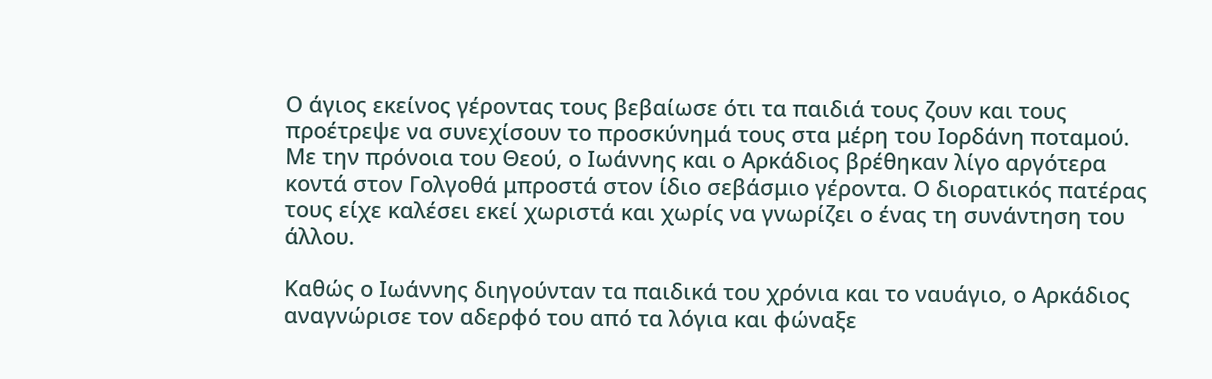Ο άγιος εκείνος γέροντας τους βεβαίωσε ότι τα παιδιά τους ζουν και τους προέτρεψε να συνεχίσουν το προσκύνημά τους στα μέρη του Ιορδάνη ποταμού. Με την πρόνοια του Θεού, ο Ιωάννης και ο Αρκάδιος βρέθηκαν λίγο αργότερα κοντά στον Γολγοθά μπροστά στον ίδιο σεβάσμιο γέροντα. Ο διορατικός πατέρας τους είχε καλέσει εκεί χωριστά και χωρίς να γνωρίζει ο ένας τη συνάντηση του άλλου.

Καθώς ο Ιωάννης διηγούνταν τα παιδικά του χρόνια και το ναυάγιο, ο Αρκάδιος αναγνώρισε τον αδερφό του από τα λόγια και φώναξε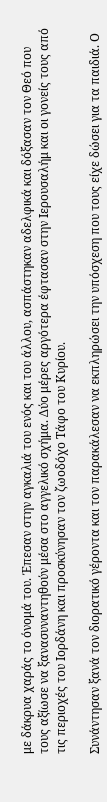με δάκρυα χαράς το όνομά του. Έπεσαν στην αγκαλιά του ενός και του άλλου, ασπάστηκαν αδελφικά και δόξασαν τον Θεό που τους αξίωσε να ξανασυναντηθούν μέσα στο αγγελικό σχήμα. Δύο μέρες αργότερα έφτασαν στην Ιερουσαλήμ και οι γονείς τους από τις περιοχές του Ιορδάνη και προσκύνησαν τον ζωοδόχο Τάφο του Κυρίου.

Συνάντησαν ξανά τον διορατικό γέροντα και τον παρακάλεσαν να εκπληρώσει την υπόσχεση που τους είχε δώσει για τα παιδιά. Ο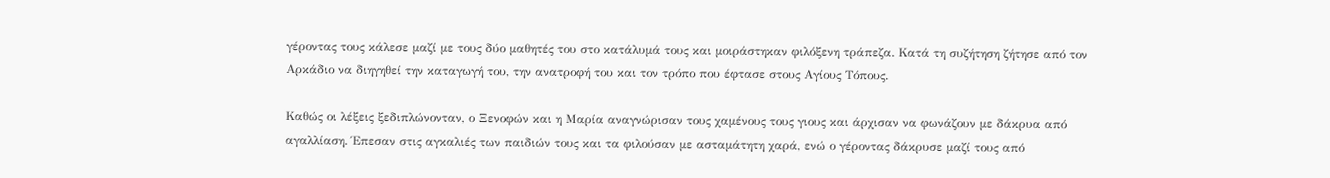γέροντας τους κάλεσε μαζί με τους δύο μαθητές του στο κατάλυμά τους και μοιράστηκαν φιλόξενη τράπεζα. Κατά τη συζήτηση ζήτησε από τον Αρκάδιο να διηγηθεί την καταγωγή του, την ανατροφή του και τον τρόπο που έφτασε στους Αγίους Τόπους.

Καθώς οι λέξεις ξεδιπλώνονταν, ο Ξενοφών και η Μαρία αναγνώρισαν τους χαμένους τους γιους και άρχισαν να φωνάζουν με δάκρυα από αγαλλίαση. Έπεσαν στις αγκαλιές των παιδιών τους και τα φιλούσαν με ασταμάτητη χαρά, ενώ ο γέροντας δάκρυσε μαζί τους από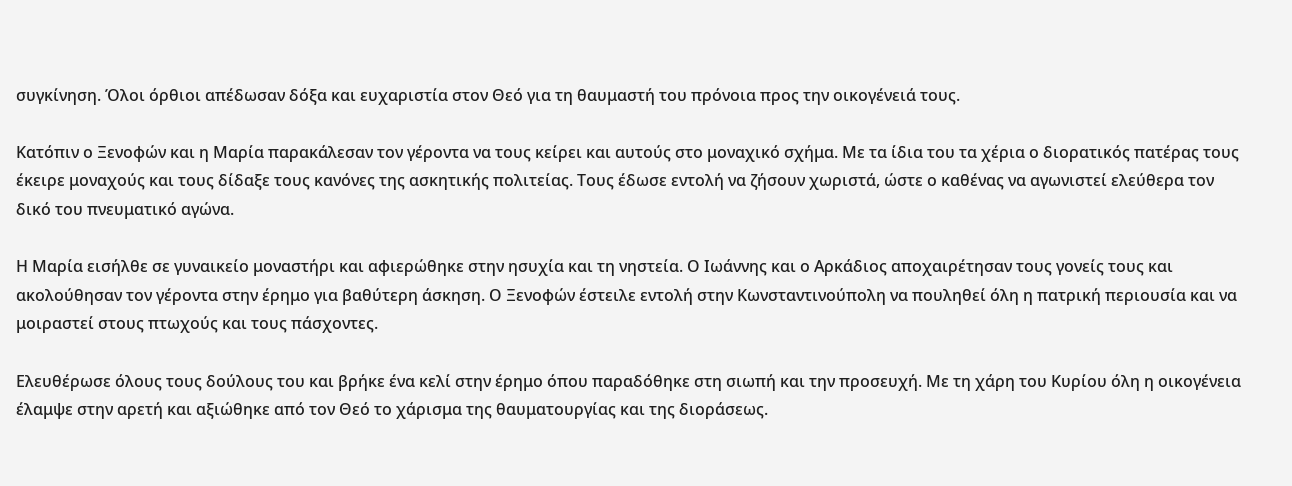συγκίνηση. Όλοι όρθιοι απέδωσαν δόξα και ευχαριστία στον Θεό για τη θαυμαστή του πρόνοια προς την οικογένειά τους.

Κατόπιν ο Ξενοφών και η Μαρία παρακάλεσαν τον γέροντα να τους κείρει και αυτούς στο μοναχικό σχήμα. Με τα ίδια του τα χέρια ο διορατικός πατέρας τους έκειρε μοναχούς και τους δίδαξε τους κανόνες της ασκητικής πολιτείας. Τους έδωσε εντολή να ζήσουν χωριστά, ώστε ο καθένας να αγωνιστεί ελεύθερα τον δικό του πνευματικό αγώνα.

Η Μαρία εισήλθε σε γυναικείο μοναστήρι και αφιερώθηκε στην ησυχία και τη νηστεία. Ο Ιωάννης και ο Αρκάδιος αποχαιρέτησαν τους γονείς τους και ακολούθησαν τον γέροντα στην έρημο για βαθύτερη άσκηση. Ο Ξενοφών έστειλε εντολή στην Κωνσταντινούπολη να πουληθεί όλη η πατρική περιουσία και να μοιραστεί στους πτωχούς και τους πάσχοντες.

Ελευθέρωσε όλους τους δούλους του και βρήκε ένα κελί στην έρημο όπου παραδόθηκε στη σιωπή και την προσευχή. Με τη χάρη του Κυρίου όλη η οικογένεια έλαμψε στην αρετή και αξιώθηκε από τον Θεό το χάρισμα της θαυματουργίας και της διοράσεως.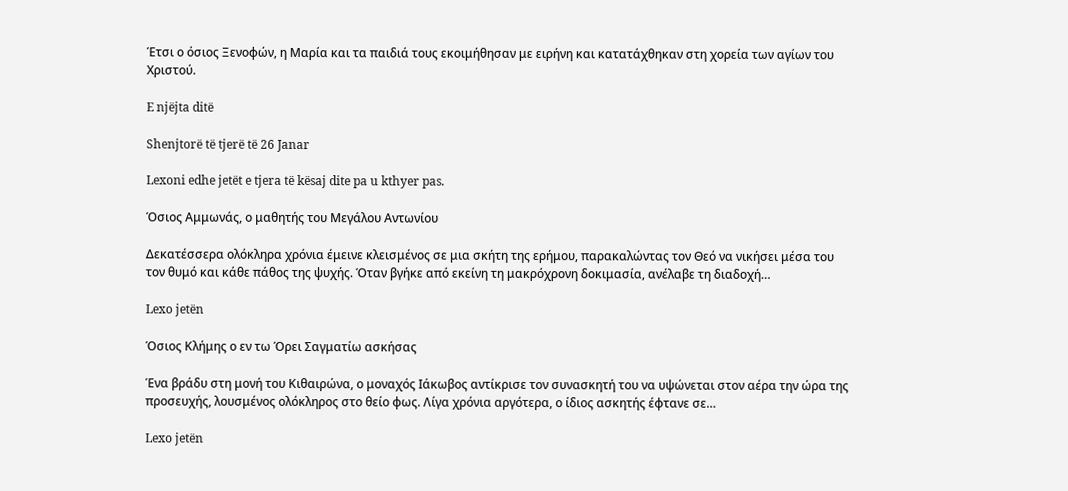Έτσι ο όσιος Ξενοφών, η Μαρία και τα παιδιά τους εκοιμήθησαν με ειρήνη και κατατάχθηκαν στη χορεία των αγίων του Χριστού.

E njëjta ditë

Shenjtorë të tjerë të 26 Janar

Lexoni edhe jetët e tjera të kësaj dite pa u kthyer pas.

Όσιος Αμμωνάς, ο μαθητής του Μεγάλου Αντωνίου

Δεκατέσσερα ολόκληρα χρόνια έμεινε κλεισμένος σε μια σκήτη της ερήμου, παρακαλώντας τον Θεό να νικήσει μέσα του τον θυμό και κάθε πάθος της ψυχής. Όταν βγήκε από εκείνη τη μακρόχρονη δοκιμασία, ανέλαβε τη διαδοχή…

Lexo jetën

Όσιος Κλήμης ο εν τω Όρει Σαγματίω ασκήσας

Ένα βράδυ στη μονή του Κιθαιρώνα, ο μοναχός Ιάκωβος αντίκρισε τον συνασκητή του να υψώνεται στον αέρα την ώρα της προσευχής, λουσμένος ολόκληρος στο θείο φως. Λίγα χρόνια αργότερα, ο ίδιος ασκητής έφτανε σε…

Lexo jetën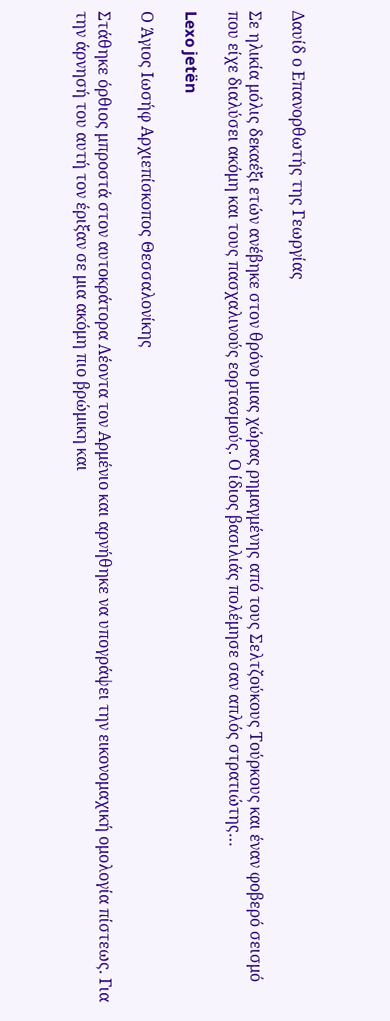Δαυίδ ο Επανορθωτής της Γεωργίας

Σε ηλικία μόλις δεκαέξι ετών ανέβηκε στον θρόνο μιας χώρας ρημαγμένης από τους Σελτζούκους Τούρκους και έναν φοβερό σεισμό που είχε διαλύσει ακόμη και τους πασχαλινούς εορτασμούς. Ο ίδιος βασιλιάς πολέμησε σαν απλός στρατιώτης…

Lexo jetën

Ο Άγιος Ιωσήφ Αρχιεπίσκοπος Θεσσαλονίκης

Στάθηκε όρθιος μπροστά στον αυτοκράτορα Λέοντα τον Αρμένιο και αρνήθηκε να υπογράψει την εικονομαχική ομολογία πίστεως. Για την άρνησή του αυτή τον έριξαν σε μια ακόμη πιο βρώμικη και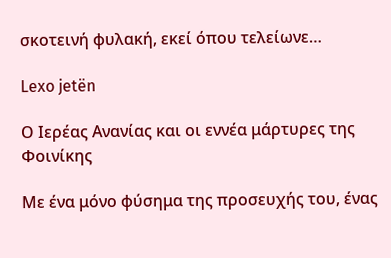σκοτεινή φυλακή, εκεί όπου τελείωνε…

Lexo jetën

Ο Ιερέας Ανανίας και οι εννέα μάρτυρες της Φοινίκης

Με ένα μόνο φύσημα της προσευχής του, ένας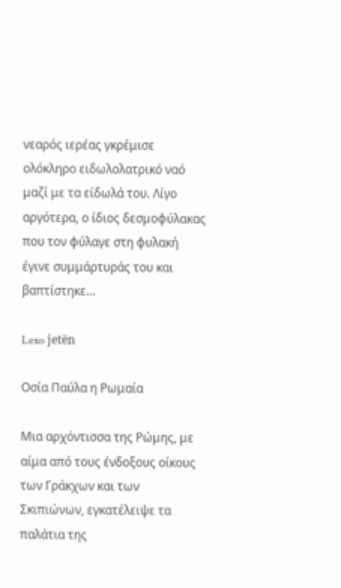νεαρός ιερέας γκρέμισε ολόκληρο ειδωλολατρικό ναό μαζί με τα είδωλά του. Λίγο αργότερα, ο ίδιος δεσμοφύλακας που τον φύλαγε στη φυλακή έγινε συμμάρτυράς του και βαπτίστηκε…

Lexo jetën

Οσία Παύλα η Ρωμαία

Μια αρχόντισσα της Ρώμης, με αίμα από τους ένδοξους οίκους των Γράκχων και των Σκιπιώνων, εγκατέλειψε τα παλάτια της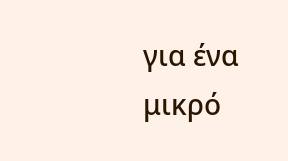για ένα μικρό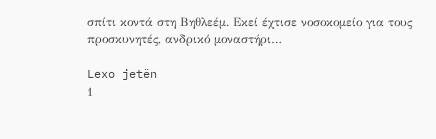σπίτι κοντά στη Βηθλεέμ. Εκεί έχτισε νοσοκομείο για τους προσκυνητές, ανδρικό μοναστήρι…

Lexo jetën
1